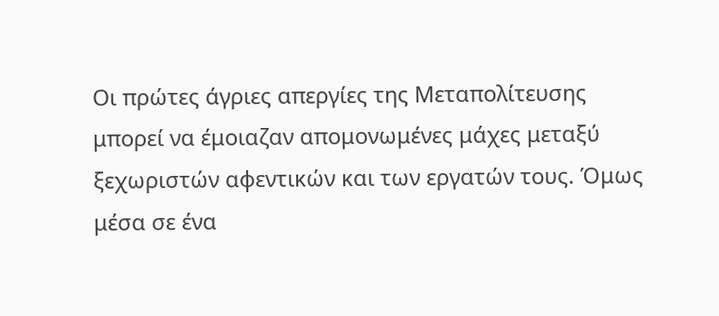Οι πρώτες άγριες απεργίες της Μεταπολίτευσης μπορεί να έμοιαζαν απομονωμένες μάχες μεταξύ ξεχωριστών αφεντικών και των εργατών τους. Όμως μέσα σε ένα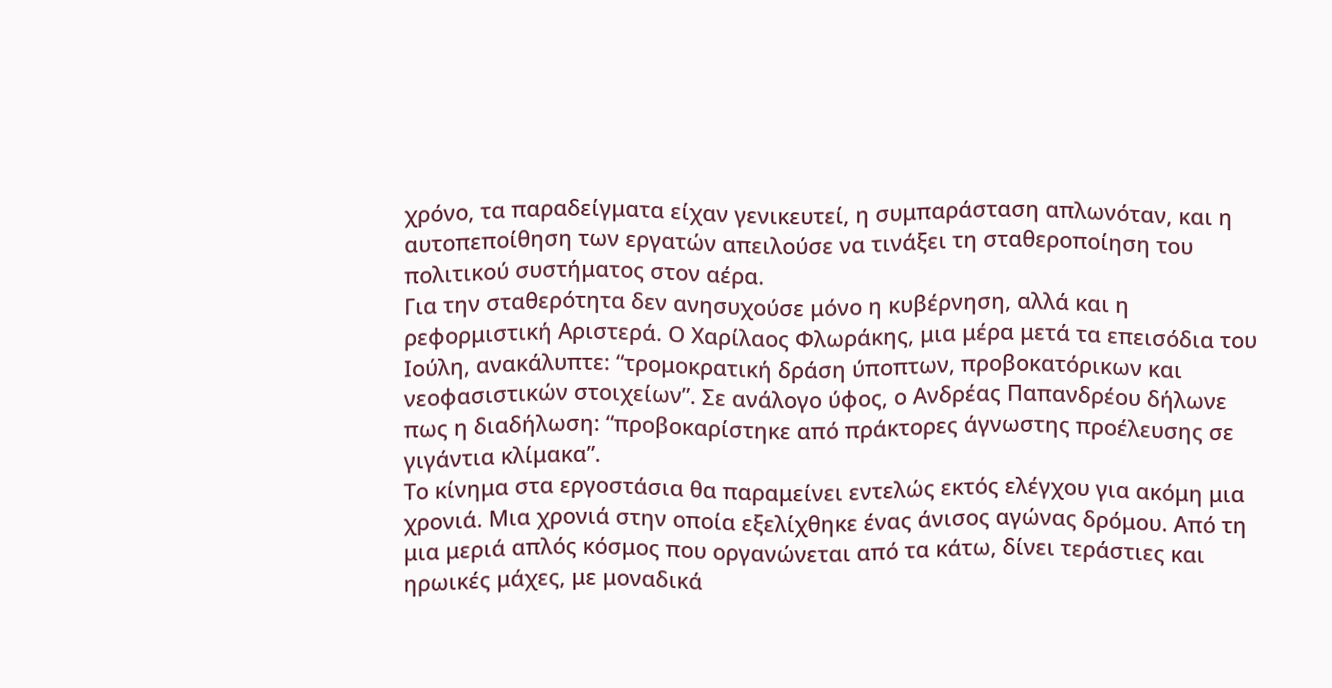χρόνο, τα παραδείγματα είχαν γενικευτεί, η συμπαράσταση απλωνόταν, και η αυτοπεποίθηση των εργατών απειλούσε να τινάξει τη σταθεροποίηση του πολιτικού συστήματος στον αέρα.
Για την σταθερότητα δεν ανησυχούσε μόνο η κυβέρνηση, αλλά και η ρεφορμιστική Αριστερά. Ο Χαρίλαος Φλωράκης, μια μέρα μετά τα επεισόδια του Ιούλη, ανακάλυπτε: “τρομοκρατική δράση ύποπτων, προβοκατόρικων και νεοφασιστικών στοιχείων”. Σε ανάλογο ύφος, ο Ανδρέας Παπανδρέου δήλωνε πως η διαδήλωση: “προβοκαρίστηκε από πράκτορες άγνωστης προέλευσης σε γιγάντια κλίμακα”.
Το κίνημα στα εργοστάσια θα παραμείνει εντελώς εκτός ελέγχου για ακόμη μια χρονιά. Μια χρονιά στην οποία εξελίχθηκε ένας άνισος αγώνας δρόμου. Από τη μια μεριά απλός κόσμος που οργανώνεται από τα κάτω, δίνει τεράστιες και ηρωικές μάχες, με μοναδικά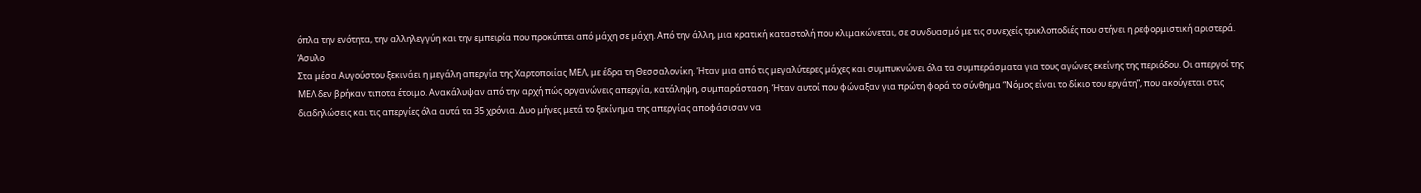όπλα την ενότητα, την αλληλεγγύη και την εμπειρία που προκύπτει από μάχη σε μάχη. Από την άλλη, μια κρατική καταστολή που κλιμακώνεται, σε συνδυασμό με τις συνεχείς τρικλοποδιές που στήνει η ρεφορμιστική αριστερά.
Άσυλο
Στα μέσα Αυγούστου ξεκινάει η μεγάλη απεργία της Χαρτοποιίας ΜΕΛ, με έδρα τη Θεσσαλονίκη. Ήταν μια από τις μεγαλύτερες μάχες και συμπυκνώνει όλα τα συμπεράσματα για τους αγώνες εκείνης της περιόδου. Οι απεργοί της ΜΕΛ δεν βρήκαν τιποτα έτοιμο. Ανακάλυψαν από την αρχή πώς οργανώνεις απεργία, κατάληψη, συμπαράσταση. Ήταν αυτοί που φώναξαν για πρώτη φορά το σύνθημα “Νόμος είναι το δίκιο του εργάτη”, που ακούγεται στις διαδηλώσεις και τις απεργίες όλα αυτά τα 35 χρόνια. Δυο μήνες μετά το ξεκίνημα της απεργίας αποφάσισαν να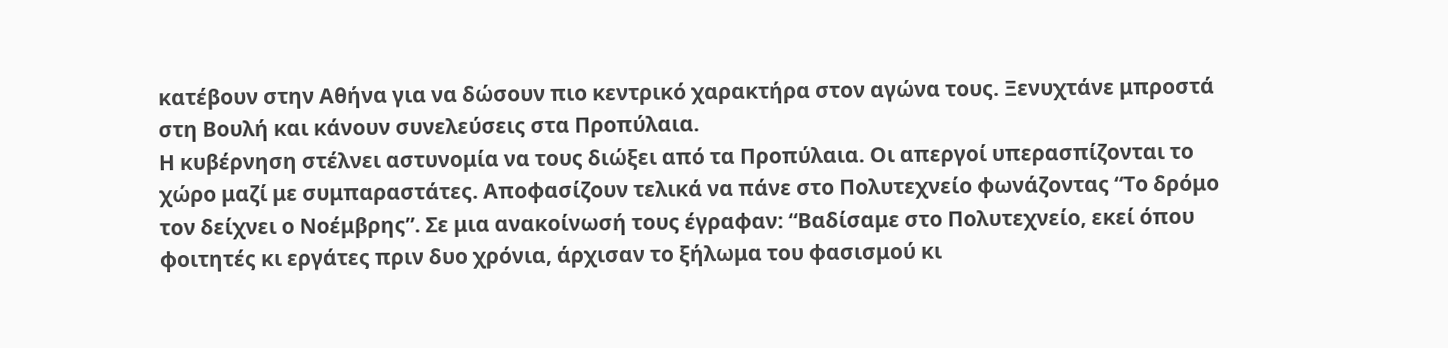κατέβουν στην Αθήνα για να δώσουν πιο κεντρικό χαρακτήρα στον αγώνα τους. Ξενυχτάνε μπροστά στη Βουλή και κάνουν συνελεύσεις στα Προπύλαια.
Η κυβέρνηση στέλνει αστυνομία να τους διώξει από τα Προπύλαια. Οι απεργοί υπερασπίζονται το χώρο μαζί με συμπαραστάτες. Αποφασίζουν τελικά να πάνε στο Πολυτεχνείο φωνάζοντας “Το δρόμο τον δείχνει ο Νοέμβρης”. Σε μια ανακοίνωσή τους έγραφαν: “Βαδίσαμε στο Πολυτεχνείο, εκεί όπου φοιτητές κι εργάτες πριν δυο χρόνια, άρχισαν το ξήλωμα του φασισμού κι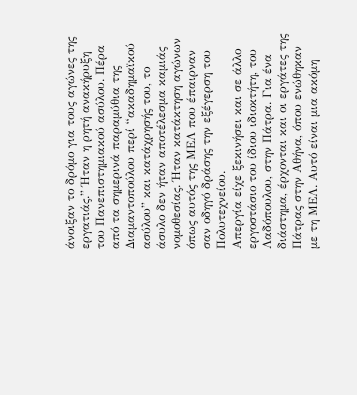άνοιξαν το δρόμο για τους αγώνες της εργατιάς.” Ήταν η ρητή ανακήρυξη του Πανεπιστημιακού ασύλου. Πέρα από τα σημερινά παραμύθια της Διαμαντοπούλου περί “ακαδημαϊκού ασύλου” και κατάχρησής του, το άσυλο δεν ήταν αποτέλεσμα καμιάς νομοθεσίας. Ήταν κατάκτηση αγώνων όπως αυτός της ΜΕΛ που έπαιρναν σαν οδηγό δράσης την εξέγερση του Πολυτεχνείου.
Απεργία είχε ξεκινήσει και σε άλλο εργοστάσιο του ίδιου ιδιοκτήτη, του Λαδόπουλου, στην Πάτρα. Για ένα διάστημα, έρχονται και οι εργάτες της Πάτρας στην Αθήνα, όπου ενώθηκαν με τη ΜΕΛ. Αυτό είναι μια ακόμη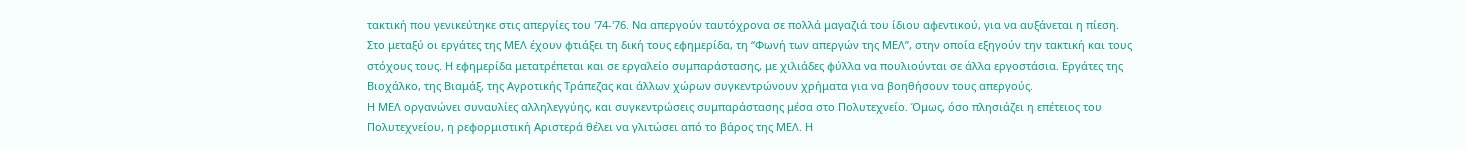τακτική που γενικεύτηκε στις απεργίες του '74-'76. Να απεργούν ταυτόχρονα σε πολλά μαγαζιά του ίδιου αφεντικού, για να αυξάνεται η πίεση.
Στο μεταξύ οι εργάτες της ΜΕΛ έχουν φτιάξει τη δική τους εφημερίδα, τη “Φωνή των απεργών της ΜΕΛ”, στην οποία εξηγούν την τακτική και τους στόχους τους. Η εφημερίδα μετατρέπεται και σε εργαλείο συμπαράστασης, με χιλιάδες φύλλα να πουλιούνται σε άλλα εργοστάσια. Εργάτες της Βιοχάλκο, της Βιαμάξ, της Αγροτικής Τράπεζας και άλλων χώρων συγκεντρώνουν χρήματα για να βοηθήσουν τους απεργούς.
Η ΜΕΛ οργανώνει συναυλίες αλληλεγγύης, και συγκεντρώσεις συμπαράστασης μέσα στο Πολυτεχνείο. Όμως, όσο πλησιάζει η επέτειος του Πολυτεχνείου, η ρεφορμιστική Αριστερά θέλει να γλιτώσει από το βάρος της ΜΕΛ. Η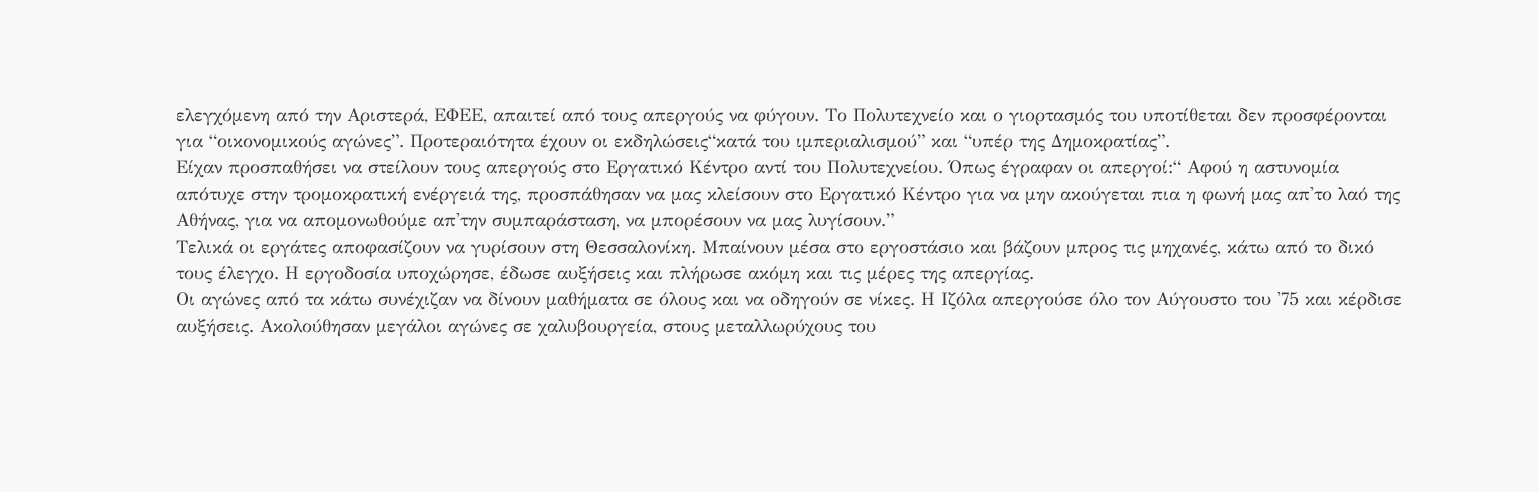ελεγχόμενη από την Αριστερά, ΕΦΕΕ, απαιτεί από τους απεργούς να φύγουν. Το Πολυτεχνείο και ο γιορτασμός του υποτίθεται δεν προσφέρονται για “οικονομικούς αγώνες”. Προτεραιότητα έχουν οι εκδηλώσεις“κατά του ιμπεριαλισμού” και “υπέρ της Δημοκρατίας”.
Είχαν προσπαθήσει να στείλουν τους απεργούς στο Εργατικό Κέντρο αντί του Πολυτεχνείου. Όπως έγραφαν οι απεργοί:“ Αφού η αστυνομία απότυχε στην τρομοκρατική ενέργειά της, προσπάθησαν να μας κλείσουν στο Εργατικό Κέντρο για να μην ακούγεται πια η φωνή μας απ'το λαό της Αθήνας, για να απομονωθούμε απ'την συμπαράσταση, να μπορέσουν να μας λυγίσουν.”
Τελικά οι εργάτες αποφασίζουν να γυρίσουν στη Θεσσαλονίκη. Μπαίνουν μέσα στο εργοστάσιο και βάζουν μπρος τις μηχανές, κάτω από το δικό τους έλεγχο. Η εργοδοσία υποχώρησε, έδωσε αυξήσεις και πλήρωσε ακόμη και τις μέρες της απεργίας.
Οι αγώνες από τα κάτω συνέχιζαν να δίνουν μαθήματα σε όλους και να οδηγούν σε νίκες. Η Ιζόλα απεργούσε όλο τον Αύγουστο του '75 και κέρδισε αυξήσεις. Ακολούθησαν μεγάλοι αγώνες σε χαλυβουργεία, στους μεταλλωρύχους του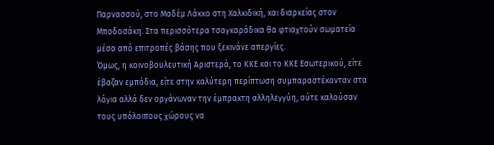Παρνασσού, στο Μαδέμ Λάκκο στη Χαλκιδική, και διαρκείας στον Μποδοσάκη. Στα περισσότερα τσαγκαράδικα θα φτιαχτούν σωματεία μέσα από επιτροπές βάσης που ξεκινάνε απεργίες.
Όμως, η κοινοβουλευτική Αριστερά, το ΚΚΕ και το ΚΚΕ Εσωτερικού, είτε έβαζαν εμπόδια, είτε στην καλύτερη περίπτωση συμπαραστέκονταν στα λόγια αλλά δεν οργάνωναν την έμπρακτη αλληλεγγύη, ούτε καλούσαν τους υπόλοιπους χώρους να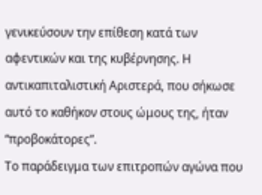γενικεύσουν την επίθεση κατά των αφεντικών και της κυβέρνησης. Η αντικαπιταλιστική Αριστερά, που σήκωσε αυτό το καθήκον στους ώμους της, ήταν “προβοκάτορες”.
Το παράδειγμα των επιτροπών αγώνα που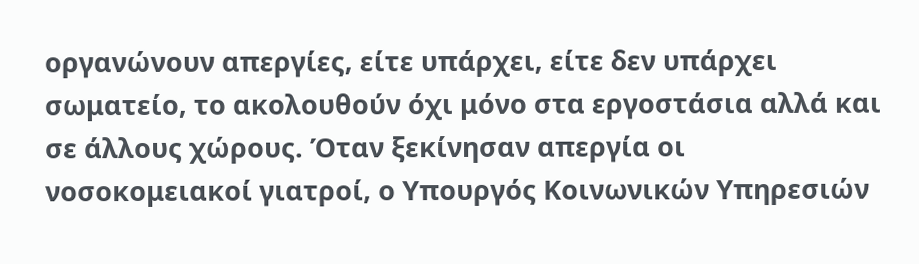οργανώνουν απεργίες, είτε υπάρχει, είτε δεν υπάρχει σωματείο, το ακολουθούν όχι μόνο στα εργοστάσια αλλά και σε άλλους χώρους. Όταν ξεκίνησαν απεργία οι νοσοκομειακοί γιατροί, ο Υπουργός Κοινωνικών Υπηρεσιών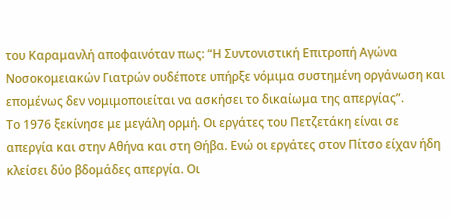του Καραμανλή αποφαινόταν πως: “Η Συντονιστική Επιτροπή Αγώνα Νοσοκομειακών Γιατρών ουδέποτε υπήρξε νόμιμα συστημένη οργάνωση και επομένως δεν νομιμοποιείται να ασκήσει το δικαίωμα της απεργίας”.
Το 1976 ξεκίνησε με μεγάλη ορμή. Οι εργάτες του Πετζετάκη είναι σε απεργία και στην Αθήνα και στη Θήβα. Ενώ οι εργάτες στον Πίτσο είχαν ήδη κλείσει δύο βδομάδες απεργία. Οι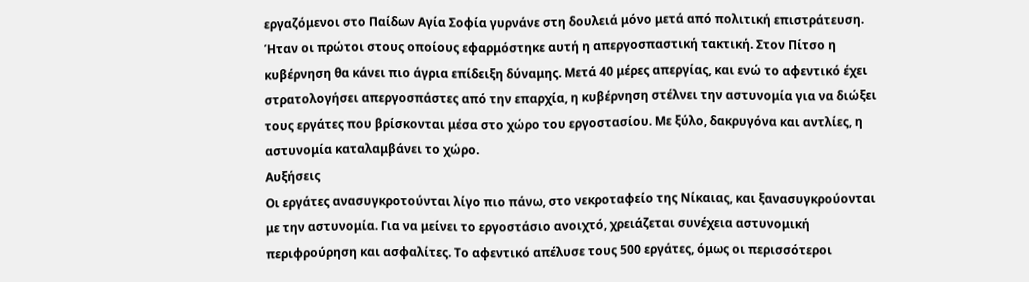εργαζόμενοι στο Παίδων Αγία Σοφία γυρνάνε στη δουλειά μόνο μετά από πολιτική επιστράτευση. Ήταν οι πρώτοι στους οποίους εφαρμόστηκε αυτή η απεργοσπαστική τακτική. Στον Πίτσο η κυβέρνηση θα κάνει πιο άγρια επίδειξη δύναμης. Μετά 40 μέρες απεργίας, και ενώ το αφεντικό έχει στρατολογήσει απεργοσπάστες από την επαρχία, η κυβέρνηση στέλνει την αστυνομία για να διώξει τους εργάτες που βρίσκονται μέσα στο χώρο του εργοστασίου. Με ξύλο, δακρυγόνα και αντλίες, η αστυνομία καταλαμβάνει το χώρο.
Αυξήσεις
Οι εργάτες ανασυγκροτούνται λίγο πιο πάνω, στο νεκροταφείο της Νίκαιας, και ξανασυγκρούονται με την αστυνομία. Για να μείνει το εργοστάσιο ανοιχτό, χρειάζεται συνέχεια αστυνομική περιφρούρηση και ασφαλίτες. Το αφεντικό απέλυσε τους 500 εργάτες, όμως οι περισσότεροι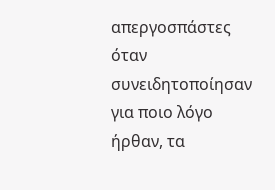απεργοσπάστες όταν συνειδητοποίησαν για ποιο λόγο ήρθαν, τα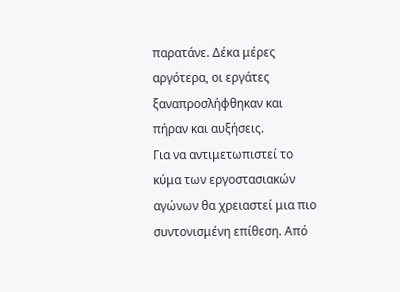παρατάνε. Δέκα μέρες αργότερα, οι εργάτες ξαναπροσλήφθηκαν και πήραν και αυξήσεις.
Για να αντιμετωπιστεί το κύμα των εργοστασιακών αγώνων θα χρειαστεί μια πιο συντονισμένη επίθεση. Από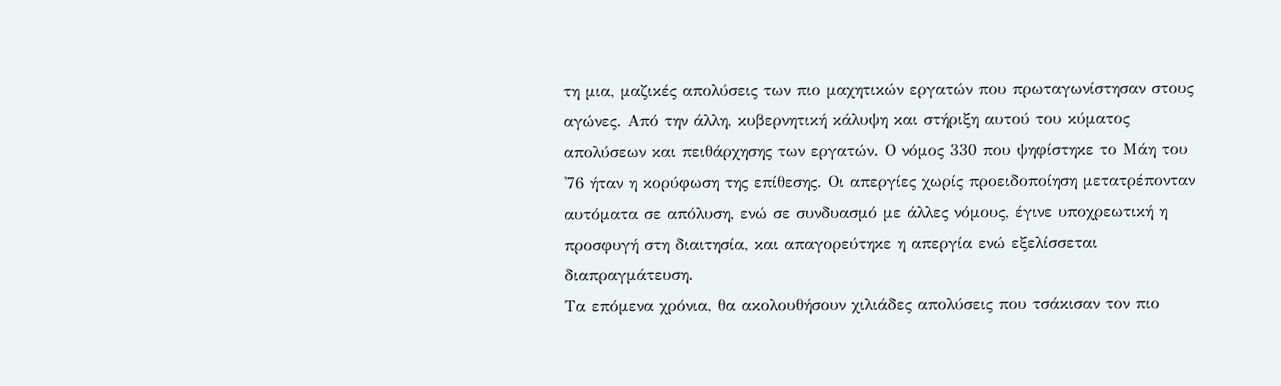τη μια, μαζικές απολύσεις των πιο μαχητικών εργατών που πρωταγωνίστησαν στους αγώνες. Από την άλλη, κυβερνητική κάλυψη και στήριξη αυτού του κύματος απολύσεων και πειθάρχησης των εργατών. Ο νόμος 330 που ψηφίστηκε το Μάη του '76 ήταν η κορύφωση της επίθεσης. Οι απεργίες χωρίς προειδοποίηση μετατρέπονταν αυτόματα σε απόλυση, ενώ σε συνδυασμό με άλλες νόμους, έγινε υποχρεωτική η προσφυγή στη διαιτησία, και απαγορεύτηκε η απεργία ενώ εξελίσσεται διαπραγμάτευση.
Τα επόμενα χρόνια, θα ακολουθήσουν χιλιάδες απολύσεις που τσάκισαν τον πιο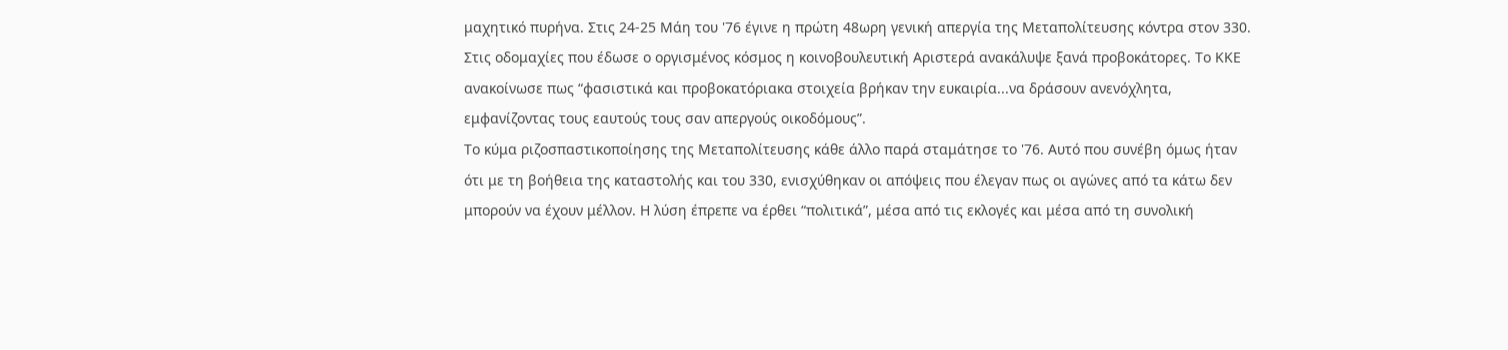μαχητικό πυρήνα. Στις 24-25 Μάη του '76 έγινε η πρώτη 48ωρη γενική απεργία της Μεταπολίτευσης κόντρα στον 330. Στις οδομαχίες που έδωσε ο οργισμένος κόσμος η κοινοβουλευτική Αριστερά ανακάλυψε ξανά προβοκάτορες. Το ΚΚΕ ανακοίνωσε πως “φασιστικά και προβοκατόριακα στοιχεία βρήκαν την ευκαιρία...να δράσουν ανενόχλητα, εμφανίζοντας τους εαυτούς τους σαν απεργούς οικοδόμους”.
Το κύμα ριζοσπαστικοποίησης της Μεταπολίτευσης κάθε άλλο παρά σταμάτησε το '76. Αυτό που συνέβη όμως ήταν ότι με τη βοήθεια της καταστολής και του 330, ενισχύθηκαν οι απόψεις που έλεγαν πως οι αγώνες από τα κάτω δεν μπορούν να έχουν μέλλον. Η λύση έπρεπε να έρθει “πολιτικά”, μέσα από τις εκλογές και μέσα από τη συνολική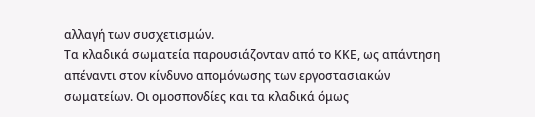αλλαγή των συσχετισμών.
Τα κλαδικά σωματεία παρουσιάζονταν από το ΚΚΕ, ως απάντηση απέναντι στον κίνδυνο απομόνωσης των εργοστασιακών σωματείων. Οι ομοσπονδίες και τα κλαδικά όμως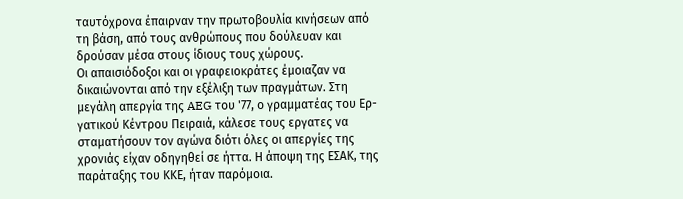ταυτόχρονα έπαιρναν την πρωτοβουλία κινήσεων από τη βάση, από τους ανθρώπους που δούλευαν και δρούσαν μέσα στους ίδιους τους χώρους.
Οι απαισιόδοξοι και οι γραφειοκράτες έμοιαζαν να δικαιώνονται από την εξέλιξη των πραγμάτων. Στη μεγάλη απεργία της AEG του '77, ο γραμματέας του Ερ- γατικού Κέντρου Πειραιά, κάλεσε τους εργατες να σταματήσουν τον αγώνα διότι όλες οι απεργίες της χρονιάς είχαν οδηγηθεί σε ήττα. Η άποψη της ΕΣΑΚ, της παράταξης του ΚΚΕ, ήταν παρόμοια.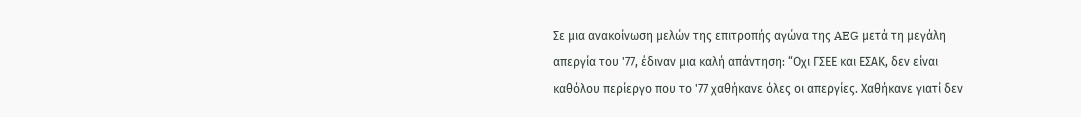Σε μια ανακοίνωση μελών της επιτροπής αγώνα της AEG μετά τη μεγάλη απεργία του '77, έδιναν μια καλή απάντηση: “Οχι ΓΣΕΕ και ΕΣΑΚ, δεν είναι καθόλου περίεργο που το '77 χαθήκανε όλες οι απεργίες. Χαθήκανε γιατί δεν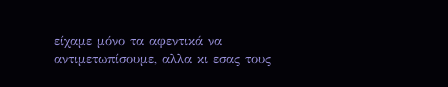είχαμε μόνο τα αφεντικά να αντιμετωπίσουμε, αλλα κι εσας τους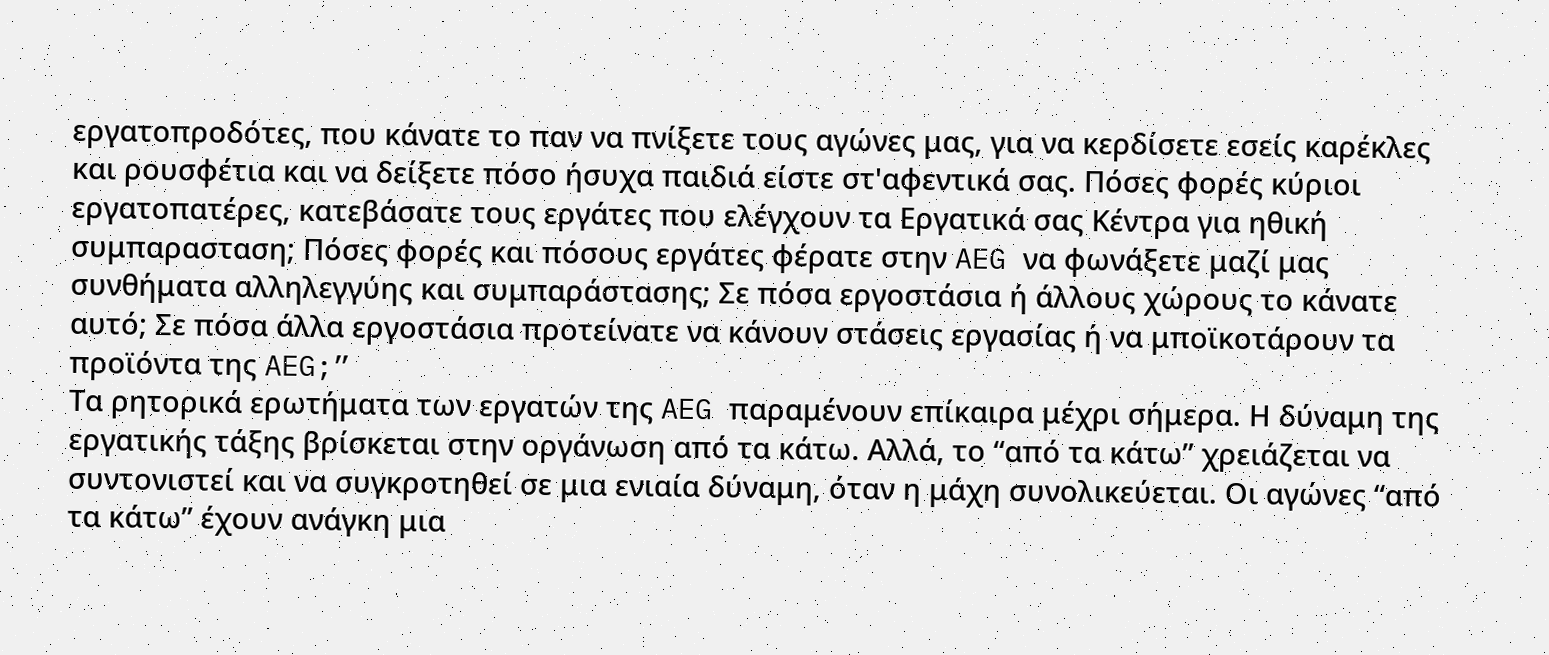εργατοπροδότες, που κάνατε το παν να πνίξετε τους αγώνες μας, για να κερδίσετε εσείς καρέκλες και ρουσφέτια και να δείξετε πόσο ήσυχα παιδιά είστε στ'αφεντικά σας. Πόσες φορές κύριοι εργατοπατέρες, κατεβάσατε τους εργάτες που ελέγχουν τα Εργατικά σας Κέντρα για ηθική συμπαρασταση; Πόσες φορές και πόσους εργάτες φέρατε στην AEG να φωνάξετε μαζί μας συνθήματα αλληλεγγύης και συμπαράστασης; Σε πόσα εργοστάσια ή άλλους χώρους το κάνατε αυτό; Σε πόσα άλλα εργοστάσια προτείνατε να κάνουν στάσεις εργασίας ή να μποϊκοτάρουν τα προϊόντα της AEG;”
Τα ρητορικά ερωτήματα των εργατών της AEG παραμένουν επίκαιρα μέχρι σήμερα. Η δύναμη της εργατικής τάξης βρίσκεται στην οργάνωση από τα κάτω. Αλλά, το “από τα κάτω” χρειάζεται να συντονιστεί και να συγκροτηθεί σε μια ενιαία δύναμη, όταν η μάχη συνολικεύεται. Οι αγώνες “από τα κάτω” έχουν ανάγκη μια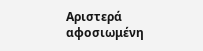Αριστερά αφοσιωμένη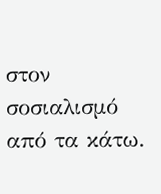στον σοσιαλισμό από τα κάτω.